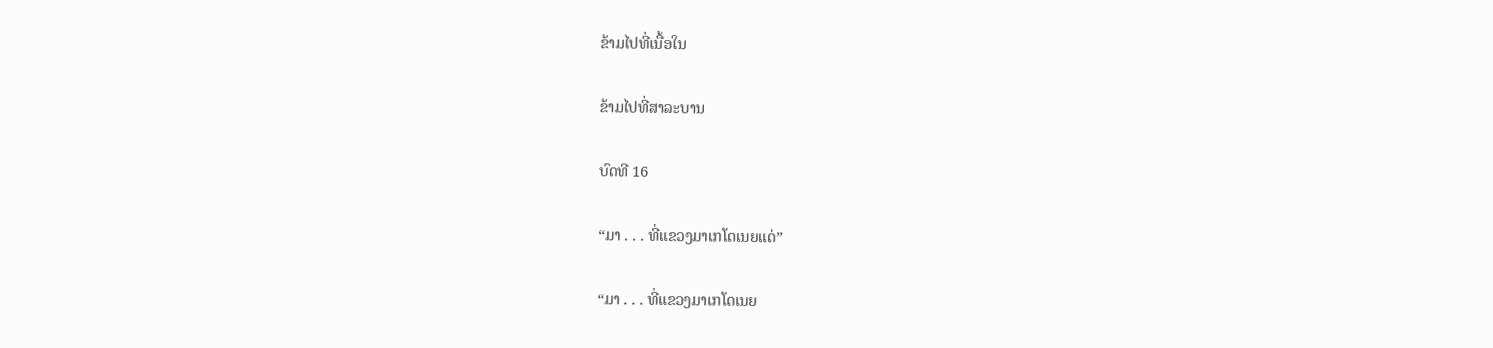ຂ້າມໄປທີ່ເນື້ອໃນ

ຂ້າມໄປທີ່ສາລະບານ

ບົດທີ 16

“ມາ . . . ທີ່ແຂວງມາເກໂດເນຍແດ່”

“ມາ . . . ທີ່ແຂວງມາເກໂດເນຍ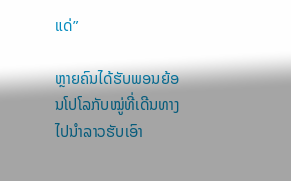ແດ່”

ຫຼາຍຄົນໄດ້ຮັບພອນຍ້ອນໂປໂລກັບໝູ່ທີ່ເດີນທາງໄປນຳລາວຮັບເອົາ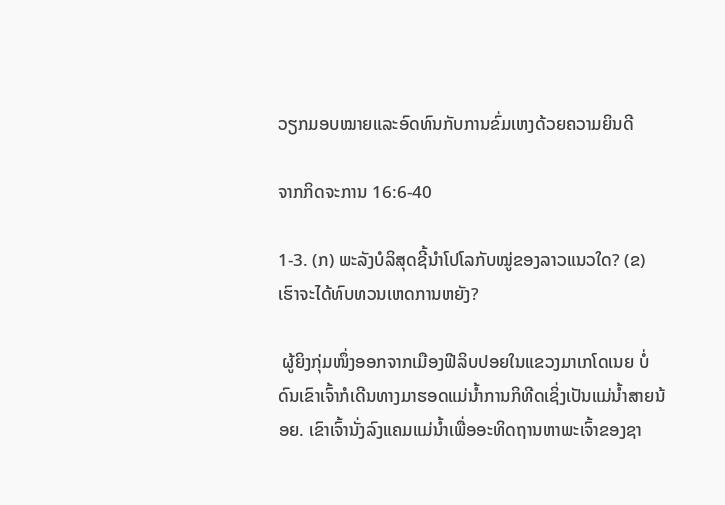ວຽກມອບໝາຍແລະອົດທົນກັບການຂົ່ມເຫງດ້ວຍຄວາມຍິນດີ

ຈາກກິດຈະການ 16:6-40

1-3. (ກ) ພະລັງບໍລິສຸດຊີ້ນຳໂປໂລກັບໝູ່ຂອງລາວແນວໃດ? (ຂ) ເຮົາຈະໄດ້ທົບທວນເຫດການຫຍັງ?

 ຜູ້ຍິງກຸ່ມໜຶ່ງອອກຈາກເມືອງຟີລິບປອຍໃນແຂວງມາເກໂດເນຍ ບໍ່ດົນເຂົາເຈົ້າກໍເດີນທາງມາຮອດແມ່ນ້ຳການກິທີດເຊິ່ງເປັນແມ່ນ້ຳສາຍນ້ອຍ. ເຂົາເຈົ້ານັ່ງລົງແຄມແມ່ນ້ຳເພື່ອອະທິດຖານຫາພະເຈົ້າຂອງຊາ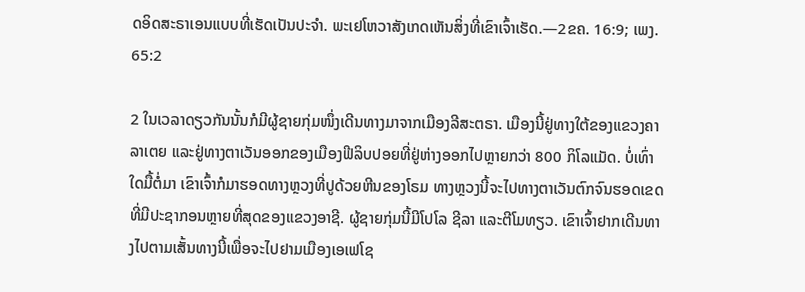ດອິດສະຣາເອນແບບທີ່ເຮັດເປັນປະຈຳ. ພະເຢໂຫວາສັງເກດເຫັນສິ່ງທີ່ເຂົາເຈົ້າເຮັດ.—2ຂຄ. 16:9; ເພງ. 65:2

2 ໃນເວລາດຽວກັນນັ້ນກໍມີຜູ້ຊາຍກຸ່ມໜຶ່ງເດີນທາງມາຈາກເມືອງລີສະຕຣາ. ເມືອງນີ້ຢູ່ທາງໃຕ້ຂອງແຂວງຄາລາເຕຍ ແລະຢູ່ທາງຕາເວັນອອກຂອງເມືອງຟີລິບປອຍທີ່ຢູ່ຫ່າງອອກໄປຫຼາຍກວ່າ 800 ກິໂລແມັດ. ບໍ່ເທົ່າໃດມື້ຕໍ່ມາ ເຂົາເຈົ້າກໍມາຮອດທາງຫຼວງທີ່ປູດ້ວຍຫີນຂອງໂຣມ ທາງຫຼວງນີ້ຈະໄປທາງຕາເວັນຕົກຈົນຮອດເຂດທີ່ມີປະຊາກອນຫຼາຍທີ່ສຸດຂອງແຂວງອາຊີ. ຜູ້ຊາຍກຸ່ມນີ້ມີໂປໂລ ຊີລາ ແລະຕີໂມທຽວ. ເຂົາເຈົ້າຢາກເດີນທາງໄປຕາມເສັ້ນທາງນີ້ເພື່ອຈະໄປຢາມເມືອງເອເຟໂຊ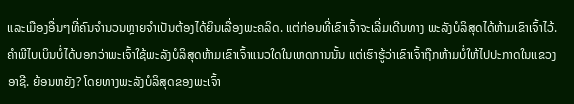ແລະເມືອງອື່ນໆທີ່ຄົນຈຳນວນຫຼາຍຈຳເປັນຕ້ອງໄດ້ຍິນເລື່ອງພະຄລິດ. ແຕ່ກ່ອນທີ່ເຂົາເຈົ້າຈະເລີ່ມເດີນທາງ ພະລັງບໍລິສຸດໄດ້ຫ້າມເຂົາເຈົ້າໄວ້. ຄຳພີໄບເບິນບໍ່ໄດ້ບອກວ່າພະເຈົ້າໃຊ້ພະລັງບໍລິສຸດຫ້າມເຂົາເຈົ້າແນວໃດໃນເຫດການນັ້ນ ແຕ່ເຮົາຮູ້ວ່າເຂົາເຈົ້າຖືກຫ້າມບໍ່ໃຫ້ໄປປະກາດໃນແຂວງອາຊີ. ຍ້ອນຫຍັງ? ໂດຍທາງພະລັງບໍລິສຸດຂອງພະເຈົ້າ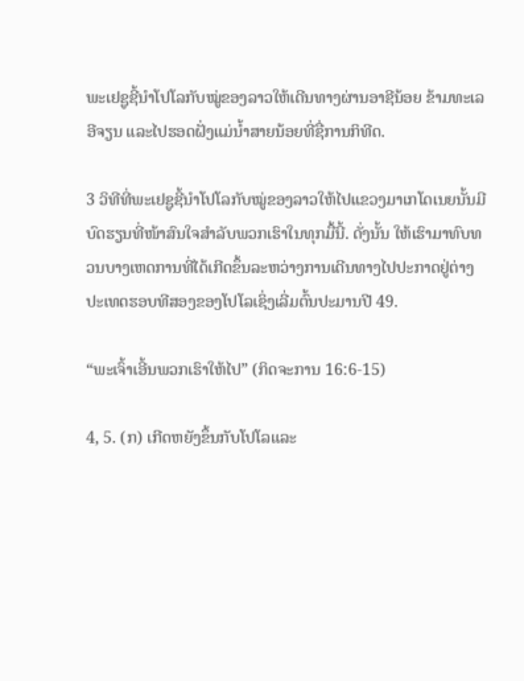ພະເຢຊູຊີ້ນຳໂປໂລກັບໝູ່ຂອງລາວໃຫ້ເດີນທາງຜ່ານອາຊີນ້ອຍ ຂ້າມທະເລອີຈຽນ ແລະໄປຮອດຝັ່ງແມ່ນ້ຳສາຍນ້ອຍທີ່ຊື່ການກິທີດ.

3 ວິທີທີ່ພະເຢຊູຊີ້ນຳໂປໂລກັບໝູ່ຂອງລາວໃຫ້ໄປແຂວງມາເກໂດເນຍນັ້ນມີບົດຮຽນທີ່ໜ້າສົນໃຈສຳລັບພວກເຮົາໃນທຸກມື້ນີ້. ດັ່ງນັ້ນ ໃຫ້ເຮົາມາທົບທວນບາງເຫດການທີ່ໄດ້ເກີດຂຶ້ນລະຫວ່າງການເດີນທາງໄປປະກາດຢູ່ຕ່າງປະເທດຮອບທີສອງຂອງໂປໂລເຊິ່ງເລີ່ມຕົ້ນປະມານປີ 49.

“ພະເຈົ້າເອີ້ນພວກເຮົາໃຫ້ໄປ” (ກິດຈະການ 16:6-15)

4, 5. (ກ) ເກີດຫຍັງຂຶ້ນກັບໂປໂລແລະ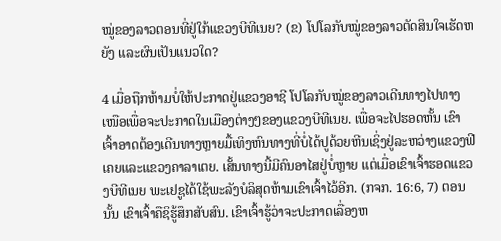ໝູ່ຂອງລາວຕອນທີ່ຢູ່ໃກ້ແຂວງບີທີເນຍ? (ຂ) ໂປໂລກັບໝູ່ຂອງລາວຕັດສິນໃຈເຮັດຫຍັງ ແລະຜົນເປັນແນວໃດ?

4 ເມື່ອຖືກຫ້າມບໍ່ໃຫ້ປະກາດຢູ່ແຂວງອາຊີ ໂປໂລກັບໝູ່ຂອງລາວເດີນທາງໄປທາງເໜືອເພື່ອຈະປະກາດໃນເມືອງຕ່າງໆຂອງແຂວງບີທີເນຍ. ເພື່ອຈະໄປຮອດຫັ້ນ ເຂົາເຈົ້າອາດຕ້ອງເດີນທາງຫຼາຍມື້ເທິງຫົນທາງທີ່ບໍ່ໄດ້ປູດ້ວຍຫີນເຊິ່ງຢູ່ລະຫວ່າງແຂວງຟີເຄຍແລະແຂວງຄາລາເຕຍ. ເສັ້ນທາງນີ້ມີຄົນອາໄສຢູ່ບໍ່ຫຼາຍ ແຕ່ເມື່ອເຂົາເຈົ້າຮອດແຂວງບີທີເນຍ ພະເຢຊູໄດ້ໃຊ້ພະລັງບໍລິສຸດຫ້າມເຂົາເຈົ້າໄວ້ອີກ. (ກຈກ. 16:6, 7) ຕອນນັ້ນ ເຂົາເຈົ້າຄືຊິຮູ້ສຶກສັບສົນ. ເຂົາເຈົ້າຮູ້ວ່າຈະປະກາດເລື່ອງຫ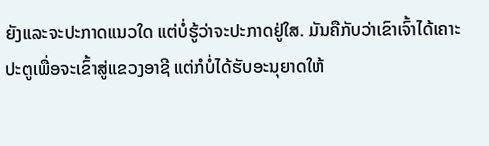ຍັງແລະຈະປະກາດແນວໃດ ແຕ່ບໍ່ຮູ້ວ່າຈະປະກາດຢູ່ໃສ. ມັນຄືກັບວ່າເຂົາເຈົ້າໄດ້ເຄາະປະຕູເພື່ອຈະເຂົ້າສູ່ແຂວງອາຊີ ແຕ່ກໍບໍ່ໄດ້ຮັບອະນຸຍາດໃຫ້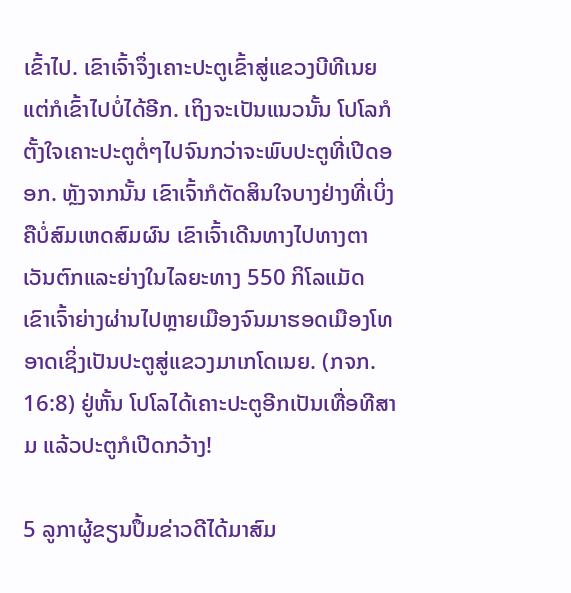ເຂົ້າໄປ. ເຂົາເຈົ້າຈຶ່ງເຄາະປະຕູເຂົ້າສູ່ແຂວງບີທີເນຍ ແຕ່ກໍເຂົ້າໄປບໍ່ໄດ້ອີກ. ເຖິງຈະເປັນແນວນັ້ນ ໂປໂລກໍຕັ້ງໃຈເຄາະປະຕູຕໍ່ໆໄປຈົນກວ່າຈະພົບປະຕູທີ່ເປີດອອກ. ຫຼັງຈາກນັ້ນ ເຂົາເຈົ້າກໍຕັດສິນໃຈບາງຢ່າງທີ່ເບິ່ງຄືບໍ່ສົມເຫດສົມຜົນ ເຂົາເຈົ້າເດີນທາງໄປທາງຕາເວັນຕົກແລະຍ່າງໃນໄລຍະທາງ 550 ກິໂລແມັດ ເຂົາເຈົ້າຍ່າງຜ່ານໄປຫຼາຍເມືອງຈົນມາຮອດເມືອງໂທອາດເຊິ່ງເປັນປະຕູສູ່ແຂວງມາເກໂດເນຍ. (ກຈກ. 16:8) ຢູ່ຫັ້ນ ໂປໂລໄດ້ເຄາະປະຕູອີກເປັນເທື່ອທີສາມ ແລ້ວປະຕູກໍເປີດກວ້າງ!

5 ລູກາຜູ້ຂຽນປຶ້ມຂ່າວດີໄດ້ມາສົມ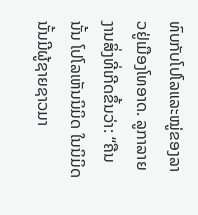ທົບກັບໂປໂລແລະໝູ່ຂອງລາວຢູ່ເມືອງໂທອາດ. ລູກາລາຍງານສິ່ງທີ່ເກີດຂຶ້ນວ່າ: “ຄືນນັ້ນ ໂປໂລເຫັນນິມິດ ໃນນິມິດນັ້ນມີຜູ້ຊາຍຊາວມາ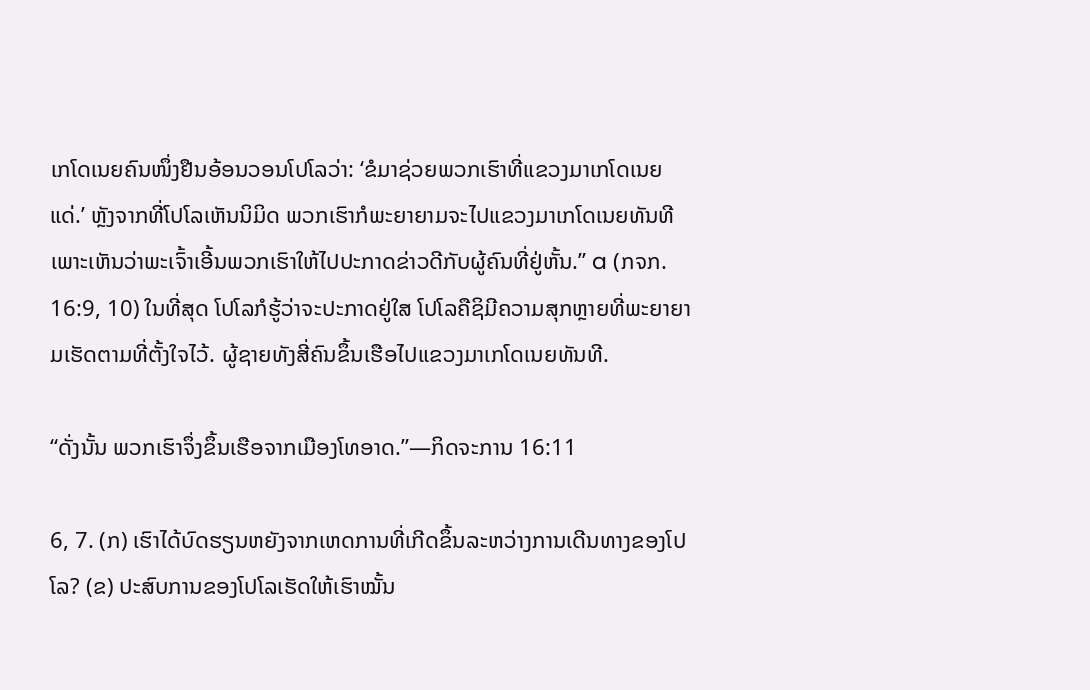ເກໂດເນຍຄົນໜຶ່ງຢືນອ້ອນວອນໂປໂລວ່າ: ‘ຂໍມາຊ່ວຍພວກເຮົາທີ່ແຂວງມາເກໂດເນຍແດ່.’ ຫຼັງຈາກທີ່ໂປໂລເຫັນນິມິດ ພວກເຮົາກໍພະຍາຍາມຈະໄປແຂວງມາເກໂດເນຍທັນທີເພາະເຫັນວ່າພະເຈົ້າເອີ້ນພວກເຮົາໃຫ້ໄປປະກາດຂ່າວດີກັບຜູ້ຄົນທີ່ຢູ່ຫັ້ນ.” a (ກຈກ. 16:9, 10) ໃນທີ່ສຸດ ໂປໂລກໍຮູ້ວ່າຈະປະກາດຢູ່ໃສ ໂປໂລຄືຊິມີຄວາມສຸກຫຼາຍທີ່ພະຍາຍາມເຮັດຕາມທີ່ຕັ້ງໃຈໄວ້. ຜູ້ຊາຍທັງສີ່ຄົນຂຶ້ນເຮືອໄປແຂວງມາເກໂດເນຍທັນທີ.

“ດັ່ງນັ້ນ ພວກເຮົາຈຶ່ງຂຶ້ນເຮືອຈາກເມືອງໂທອາດ.”—ກິດຈະການ 16:11

6, 7. (ກ) ເຮົາໄດ້ບົດຮຽນຫຍັງຈາກເຫດການທີ່ເກີດຂຶ້ນລະຫວ່າງການເດີນທາງຂອງໂປໂລ? (ຂ) ປະສົບການຂອງໂປໂລເຮັດໃຫ້ເຮົາໝັ້ນ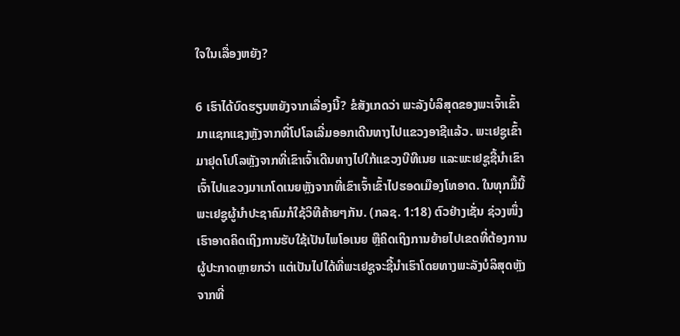ໃຈໃນເລື່ອງຫຍັງ?

6 ເຮົາໄດ້ບົດຮຽນຫຍັງຈາກເລື່ອງນີ້? ຂໍສັງເກດວ່າ ພະລັງບໍລິສຸດຂອງພະເຈົ້າເຂົ້າມາແຊກແຊງຫຼັງຈາກທີ່ໂປໂລເລີ່ມອອກເດີນທາງໄປແຂວງອາຊີແລ້ວ. ພະເຢຊູເຂົ້າມາຢຸດໂປໂລຫຼັງຈາກທີ່ເຂົາເຈົ້າເດີນທາງໄປໃກ້ແຂວງບີທີເນຍ ແລະພະເຢຊູຊີ້ນຳເຂົາເຈົ້າໄປແຂວງມາເກໂດເນຍຫຼັງຈາກທີ່ເຂົາເຈົ້າເຂົ້າໄປຮອດເມືອງໂທອາດ. ໃນທຸກມື້ນີ້ ພະເຢຊູຜູ້ນຳປະຊາຄົມກໍໃຊ້ວິທີຄ້າຍໆກັນ. (ກລຊ. 1:18) ຕົວຢ່າງເຊັ່ນ ຊ່ວງໜຶ່ງເຮົາອາດຄິດເຖິງການຮັບໃຊ້ເປັນໄພໂອເນຍ ຫຼືຄິດເຖິງການຍ້າຍໄປເຂດທີ່ຕ້ອງການຜູ້ປະກາດຫຼາຍກວ່າ ແຕ່ເປັນໄປໄດ້ທີ່ພະເຢຊູຈະຊີ້ນຳເຮົາໂດຍທາງພະລັງບໍລິສຸດຫຼັງຈາກທີ່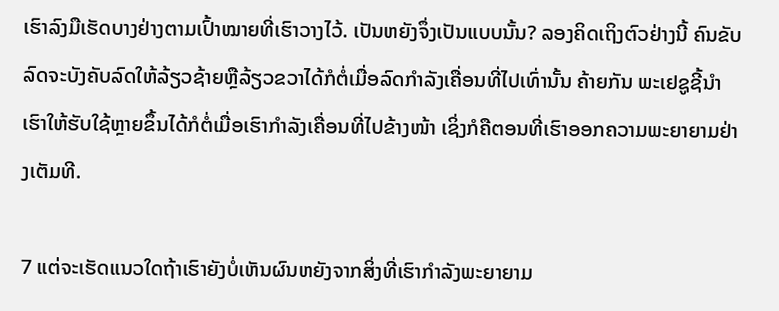ເຮົາລົງມືເຮັດບາງຢ່າງຕາມເປົ້າໝາຍທີ່ເຮົາວາງໄວ້. ເປັນຫຍັງຈຶ່ງເປັນແບບນັ້ນ? ລອງຄິດເຖິງຕົວຢ່າງນີ້ ຄົນຂັບລົດຈະບັງຄັບລົດໃຫ້ລ້ຽວຊ້າຍຫຼືລ້ຽວຂວາໄດ້ກໍຕໍ່ເມື່ອລົດກຳລັງເຄື່ອນທີ່ໄປເທົ່ານັ້ນ ຄ້າຍກັນ ພະເຢຊູຊີ້ນຳເຮົາໃຫ້ຮັບໃຊ້ຫຼາຍຂຶ້ນໄດ້ກໍຕໍ່ເມື່ອເຮົາກຳລັງເຄື່ອນທີ່ໄປຂ້າງໜ້າ ເຊິ່ງກໍຄືຕອນທີ່ເຮົາອອກຄວາມພະຍາຍາມຢ່າງເຕັມທີ.

7 ແຕ່ຈະເຮັດແນວໃດຖ້າເຮົາຍັງບໍ່ເຫັນຜົນຫຍັງຈາກສິ່ງທີ່ເຮົາກຳລັງພະຍາຍາມ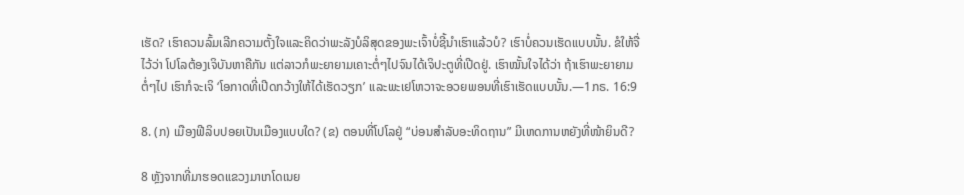ເຮັດ? ເຮົາຄວນລົ້ມເລີກຄວາມຕັ້ງໃຈແລະຄິດວ່າພະລັງບໍລິສຸດຂອງພະເຈົ້າບໍ່ຊີ້ນຳເຮົາແລ້ວບໍ? ເຮົາບໍ່ຄວນເຮັດແບບນັ້ນ. ຂໍໃຫ້ຈື່ໄວ້ວ່າ ໂປໂລຕ້ອງເຈິບັນຫາຄືກັນ ແຕ່ລາວກໍພະຍາຍາມເຄາະຕໍ່ໆໄປຈົນໄດ້ເຈິປະຕູທີ່ເປີດຢູ່. ເຮົາໝັ້ນໃຈໄດ້ວ່າ ຖ້າເຮົາພະຍາຍາມຕໍ່ໆໄປ ເຮົາກໍຈະເຈິ ‘ໂອກາດທີ່ເປີດກວ້າງໃຫ້ໄດ້ເຮັດວຽກ’ ແລະພະເຢໂຫວາຈະອວຍພອນທີ່ເຮົາເຮັດແບບນັ້ນ.—1ກຣ. 16:9

8. (ກ) ເມືອງຟີລິບປອຍເປັນເມືອງແບບໃດ? (ຂ) ຕອນທີ່ໂປໂລຢູ່ “ບ່ອນສຳລັບອະທິດຖານ” ມີເຫດການຫຍັງທີ່ໜ້າຍິນດີ?

8 ຫຼັງຈາກທີ່ມາຮອດແຂວງມາເກໂດເນຍ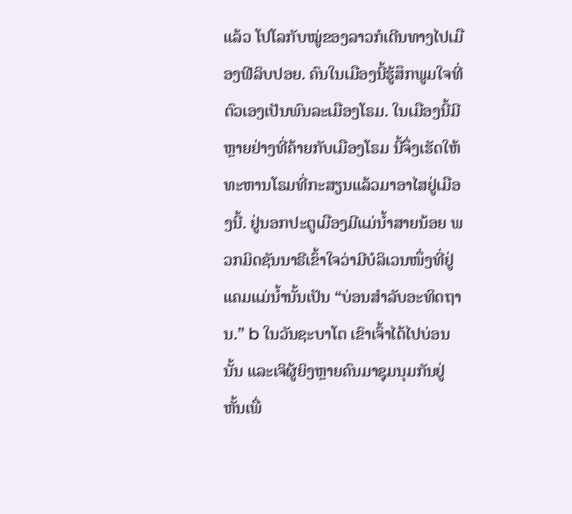ແລ້ວ ໂປໂລກັບໝູ່ຂອງລາວກໍເດີນທາງໄປເມືອງຟີລິບປອຍ. ຄົນໃນເມືອງນີ້ຮູ້ສຶກພູມໃຈທີ່ຕົວເອງເປັນພົນລະເມືອງໂຣມ. ໃນເມືອງນີ້ມີຫຼາຍຢ່າງທີ່ຄ້າຍກັບເມືອງໂຣມ ນີ້ຈຶ່ງເຮັດໃຫ້ທະຫານໂຣມທີ່ກະສຽນແລ້ວມາອາໄສຢູ່ເມືອງນີ້. ຢູ່ນອກປະຕູເມືອງມີແມ່ນ້ຳສາຍນ້ອຍ ພວກມິດຊັນນາຣີເຂົ້າໃຈວ່າມີບໍລິເວນໜຶ່ງທີ່ຢູ່ແຄມແມ່ນ້ຳນັ້ນເປັນ “ບ່ອນສຳລັບອະທິດຖານ.” b ໃນວັນຊະບາໂຕ ເຂົາເຈົ້າໄດ້ໄປບ່ອນນັ້ນ ແລະເຈິຜູ້ຍິງຫຼາຍຄົນມາຊຸມນຸມກັນຢູ່ຫັ້ນເພື່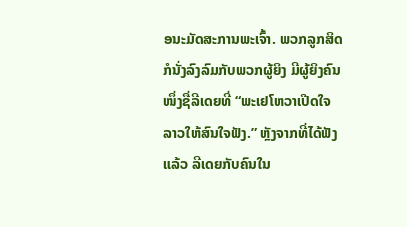ອນະມັດສະການພະເຈົ້າ. ພວກລູກສິດກໍນັ່ງລົງລົມກັບພວກຜູ້ຍິງ ມີຜູ້ຍິງຄົນໜຶ່ງຊື່ລີເດຍທີ່ “ພະເຢໂຫວາເປີດໃຈລາວໃຫ້ສົນໃຈຟັງ.” ຫຼັງຈາກທີ່ໄດ້ຟັງແລ້ວ ລີເດຍກັບຄົນໃນ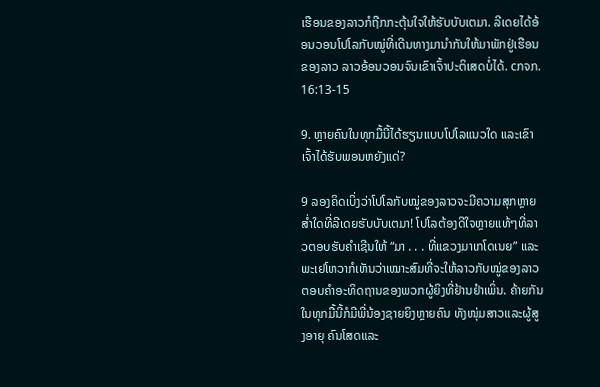ເຮືອນຂອງລາວກໍຖືກກະຕຸ້ນໃຈໃຫ້ຮັບບັບເຕມາ. ລີເດຍໄດ້ອ້ອນວອນໂປໂລກັບໝູ່ທີ່ເດີນທາງມານຳກັນໃຫ້ມາພັກຢູ່ເຮືອນຂອງລາວ ລາວອ້ອນວອນຈົນເຂົາເຈົ້າປະຕິເສດບໍ່ໄດ້. cກຈກ. 16:13-15

9. ຫຼາຍຄົນໃນທຸກມື້ນີ້ໄດ້ຮຽນແບບໂປໂລແນວໃດ ແລະເຂົາເຈົ້າໄດ້ຮັບພອນຫຍັງແດ່?

9 ລອງຄິດເບິ່ງວ່າໂປໂລກັບໝູ່ຂອງລາວຈະມີຄວາມສຸກຫຼາຍສ່ຳໃດທີ່ລີເດຍຮັບບັບເຕມາ! ໂປໂລຕ້ອງດີໃຈຫຼາຍແທ້ໆທີ່ລາວຕອບຮັບຄຳເຊີນໃຫ້ “ມາ . . . ທີ່ແຂວງມາເກໂດເນຍ” ແລະພະເຢໂຫວາກໍເຫັນວ່າເໝາະສົມທີ່ຈະໃຫ້ລາວກັບໝູ່ຂອງລາວຕອບຄຳອະທິດຖານຂອງພວກຜູ້ຍິງທີ່ຢ້ານຢຳເພິ່ນ. ຄ້າຍກັນ ໃນທຸກມື້ນີ້ກໍມີພີ່ນ້ອງຊາຍຍິງຫຼາຍຄົນ ທັງໜຸ່ມສາວແລະຜູ້ສູງອາຍຸ ຄົນໂສດແລະ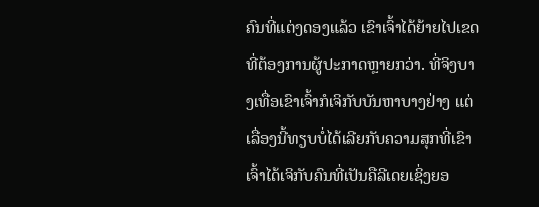ຄົນທີ່ແຕ່ງດອງແລ້ວ ເຂົາເຈົ້າໄດ້ຍ້າຍໄປເຂດທີ່ຕ້ອງການຜູ້ປະກາດຫຼາຍກວ່າ. ທີ່ຈິງບາງເທື່ອເຂົາເຈົ້າກໍເຈິກັບບັນຫາບາງຢ່າງ ແຕ່ເລື່ອງນີ້ທຽບບໍ່ໄດ້ເລີຍກັບຄວາມສຸກທີ່ເຂົາເຈົ້າໄດ້ເຈິກັບຄົນທີ່ເປັນຄືລີເດຍເຊິ່ງຍອ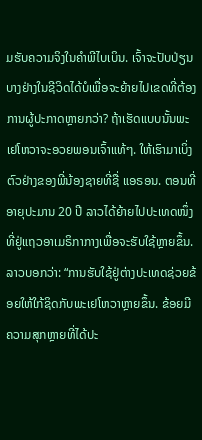ມຮັບຄວາມຈິງໃນຄຳພີໄບເບິນ. ເຈົ້າຈະປັບປ່ຽນບາງຢ່າງໃນຊີວິດໄດ້ບໍເພື່ອຈະຍ້າຍໄປເຂດທີ່ຕ້ອງການຜູ້ປະກາດຫຼາຍກວ່າ? ຖ້າເຮັດແບບນັ້ນພະເຢໂຫວາຈະອວຍພອນເຈົ້າແທ້ໆ. ໃຫ້ເຮົາມາເບິ່ງຕົວຢ່າງຂອງພີ່ນ້ອງຊາຍທີ່ຊື່ ແອຣອນ. ຕອນທີ່ອາຍຸປະມານ 20 ປີ ລາວໄດ້ຍ້າຍໄປປະເທດໜຶ່ງທີ່ຢູ່ແຖວອາເມຣິກາກາງເພື່ອຈະຮັບໃຊ້ຫຼາຍຂຶ້ນ. ລາວບອກວ່າ: “ການຮັບໃຊ້ຢູ່ຕ່າງປະເທດຊ່ວຍຂ້ອຍໃຫ້ໃກ້ຊິດກັບພະເຢໂຫວາຫຼາຍຂຶ້ນ. ຂ້ອຍມີຄວາມສຸກຫຼາຍທີ່ໄດ້ປະ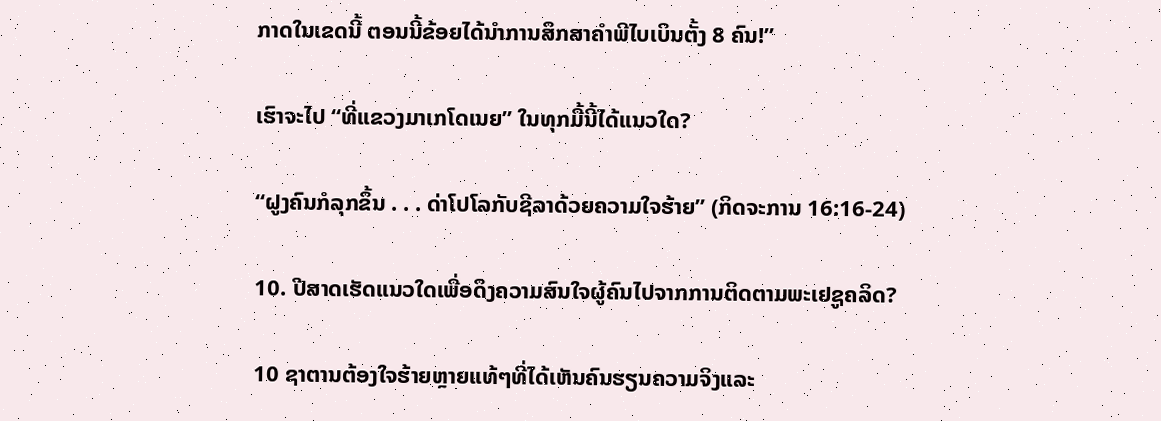ກາດໃນເຂດນີ້ ຕອນນີ້ຂ້ອຍໄດ້ນຳການສຶກສາຄຳພີໄບເບິນຕັ້ງ 8 ຄົນ!”

ເຮົາຈະໄປ “ທີ່ແຂວງມາເກໂດເນຍ” ໃນທຸກມື້ນີ້ໄດ້ແນວໃດ?

“ຝູງຄົນກໍລຸກຂຶ້ນ . . . ດ່າໂປໂລກັບຊີລາດ້ວຍຄວາມໃຈຮ້າຍ” (ກິດຈະການ 16:16-24)

10. ປີສາດເຮັດແນວໃດເພື່ອດຶງຄວາມສົນໃຈຜູ້ຄົນໄປຈາກການຕິດຕາມພະເຢຊູຄລິດ?

10 ຊາຕານຕ້ອງໃຈຮ້າຍຫຼາຍແທ້ໆທີ່ໄດ້ເຫັນຄົນຮຽນຄວາມຈິງແລະ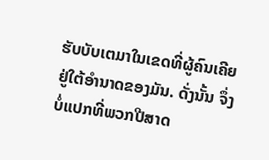ຮັບບັບເຕມາໃນເຂດທີ່ຜູ້ຄົນເຄີຍຢູ່ໃຕ້ອຳນາດຂອງມັນ. ດັ່ງນັ້ນ ຈຶ່ງບໍ່ແປກທີ່ພວກປີສາດ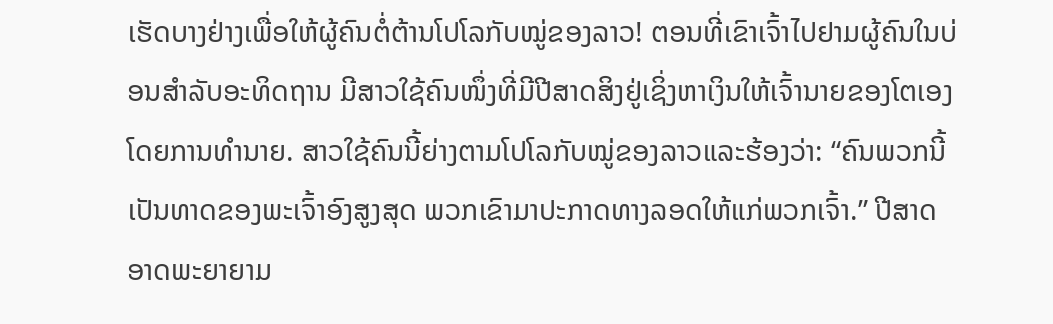ເຮັດບາງຢ່າງເພື່ອໃຫ້ຜູ້ຄົນຕໍ່ຕ້ານໂປໂລກັບໝູ່ຂອງລາວ! ຕອນທີ່ເຂົາເຈົ້າໄປຢາມຜູ້ຄົນໃນບ່ອນສຳລັບອະທິດຖານ ມີສາວໃຊ້ຄົນໜຶ່ງທີ່ມີປີສາດສິງຢູ່ເຊິ່ງຫາເງິນໃຫ້ເຈົ້ານາຍຂອງໂຕເອງໂດຍການທຳນາຍ. ສາວໃຊ້ຄົນນີ້ຍ່າງຕາມໂປໂລກັບໝູ່ຂອງລາວແລະຮ້ອງວ່າ: “ຄົນພວກນີ້ເປັນທາດຂອງພະເຈົ້າອົງສູງສຸດ ພວກເຂົາມາປະກາດທາງລອດໃຫ້ແກ່ພວກເຈົ້າ.” ປີສາດອາດພະຍາຍາມ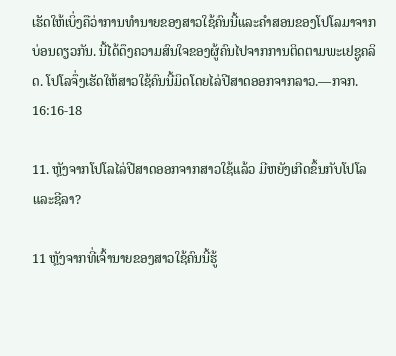ເຮັດໃຫ້ເບິ່ງຄືວ່າການທຳນາຍຂອງສາວໃຊ້ຄົນນີ້ແລະຄຳສອນຂອງໂປໂລມາຈາກບ່ອນດຽວກັນ. ນີ້ໄດ້ດຶງຄວາມສົນໃຈຂອງຜູ້ຄົນໄປຈາກການຕິດຕາມພະເຢຊູຄລິດ. ໂປໂລຈຶ່ງເຮັດໃຫ້ສາວໃຊ້ຄົນນີ້ມິດໂດຍໄລ່ປີສາດອອກຈາກລາວ.—ກຈກ. 16:16-18

11. ຫຼັງຈາກໂປໂລໄລ່ປີສາດອອກຈາກສາວໃຊ້ແລ້ວ ມີຫຍັງເກີດຂຶ້ນກັບໂປໂລແລະຊີລາ?

11 ຫຼັງຈາກທີ່ເຈົ້ານາຍຂອງສາວໃຊ້ຄົນນີ້ຮູ້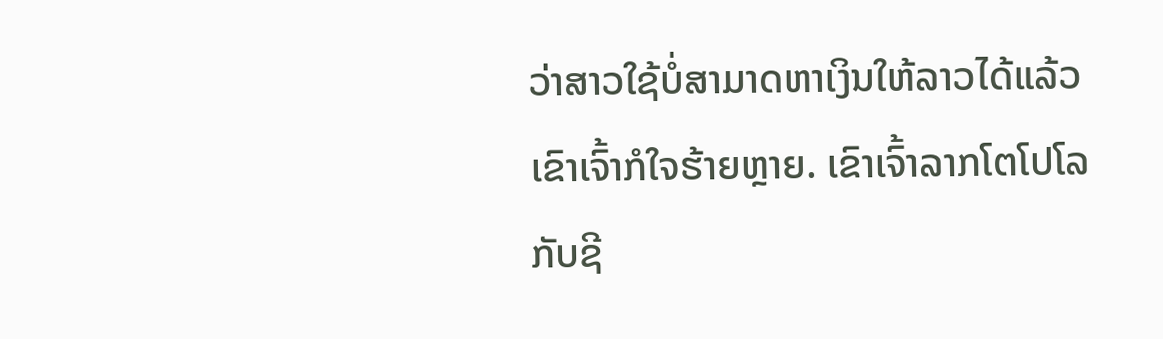ວ່າສາວໃຊ້ບໍ່ສາມາດຫາເງິນໃຫ້ລາວໄດ້ແລ້ວ ເຂົາເຈົ້າກໍໃຈຮ້າຍຫຼາຍ. ເຂົາເຈົ້າລາກໂຕໂປໂລກັບຊີ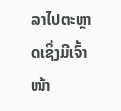ລາໄປຕະຫຼາດເຊິ່ງມີເຈົ້າໜ້າ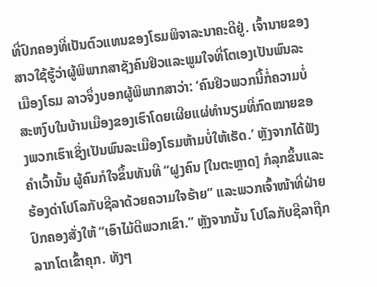ທີ່ປົກຄອງທີ່ເປັນຕົວແທນຂອງໂຣມພິຈາລະນາຄະດີຢູ່. ເຈົ້ານາຍຂອງສາວໃຊ້ຮູ້ວ່າຜູ້ພິພາກສາຊັງຄົນຢິວແລະພູມໃຈທີ່ໂຕເອງເປັນພົນລະເມືອງໂຣມ ລາວຈຶ່ງບອກຜູ້ພິພາກສາວ່າ: ‘ຄົນຢິວພວກນີ້ກໍ່ຄວາມບໍ່ສະຫງົບໃນບ້ານເມືອງຂອງເຮົາໂດຍເຜີຍແຜ່ທຳນຽມທີ່ກົດໝາຍຂອງພວກເຮົາເຊິ່ງເປັນພົນລະເມືອງໂຣມຫ້າມບໍ່ໃຫ້ເຮັດ.’ ຫຼັງຈາກໄດ້ຟັງຄຳເວົ້ານັ້ນ ຜູ້ຄົນກໍໃຈຂຶ້ນທັນທີ “ຝູງຄົນ [ໃນຕະຫຼາດ] ກໍລຸກຂຶ້ນແລະຮ້ອງດ່າໂປໂລກັບຊີລາດ້ວຍຄວາມໃຈຮ້າຍ” ແລະພວກເຈົ້າໜ້າທີ່ຝ່າຍປົກຄອງສັ່ງໃຫ້ “ເອົາໄມ້ຕີພວກເຂົາ.” ຫຼັງຈາກນັ້ນ ໂປໂລກັບຊີລາຖືກລາກໂຕເຂົ້າຄຸກ. ທັງໆ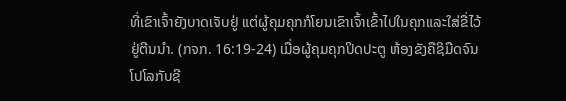ທີ່ເຂົາເຈົ້າຍັງບາດເຈັບຢູ່ ແຕ່ຜູ້ຄຸມຄຸກກໍໂຍນເຂົາເຈົ້າເຂົ້າໄປໃນຄຸກແລະໃສ່ຂື່ໄວ້ຢູ່ຕີນນຳ. (ກຈກ. 16:19-24) ເມື່ອຜູ້ຄຸມຄຸກປິດປະຕູ ຫ້ອງຂັງຄືຊິມືດຈົນໂປໂລກັບຊີ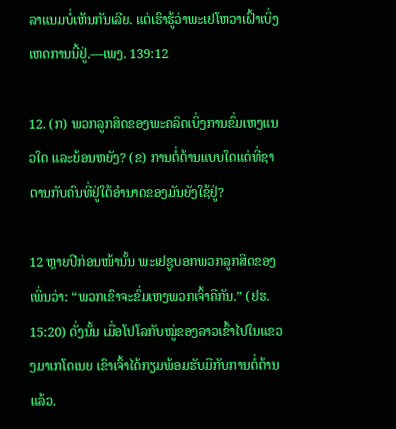ລາແນມບໍ່ເຫັນກັນເລີຍ. ແຕ່ເຮົາຮູ້ວ່າພະເຢໂຫວາເຝົ້າເບິ່ງເຫດການນີ້ຢູ່.—ເພງ. 139:12

12. (ກ) ພວກລູກສິດຂອງພະຄລິດເບິ່ງການຂົ່ມເຫງແນວໃດ ແລະຍ້ອນຫຍັງ? (ຂ) ການຕໍ່ຕ້ານແບບໃດແດ່ທີ່ຊາຕານກັບຄົນທີ່ຢູ່ໃຕ້ອຳນາດຂອງມັນຍັງໃຊ້ຢູ່?

12 ຫຼາຍປີກ່ອນໜ້ານັ້ນ ພະເຢຊູບອກພວກລູກສິດຂອງເພິ່ນວ່າ: “ພວກເຂົາຈະຂົ່ມເຫງພວກເຈົ້າຄືກັນ.” (ຢຮ. 15:20) ດັ່ງນັ້ນ ເມື່ອໂປໂລກັບໝູ່ຂອງລາວເຂົ້າໄປໃນແຂວງມາເກໂດເນຍ ເຂົາເຈົ້າໄດ້ກຽມພ້ອມຮັບມືກັບການຕໍ່ຕ້ານແລ້ວ.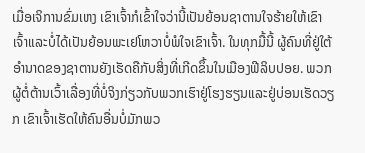ເມື່ອເຈິການຂົ່ມເຫງ ເຂົາເຈົ້າກໍເຂົ້າໃຈວ່ານີ້ເປັນຍ້ອນຊາຕານໃຈຮ້າຍໃຫ້ເຂົາເຈົ້າແລະບໍ່ໄດ້ເປັນຍ້ອນພະເຢໂຫວາບໍ່ພໍໃຈເຂົາເຈົ້າ. ໃນທຸກມື້ນີ້ ຜູ້ຄົນທີ່ຢູ່ໃຕ້ອຳນາດຂອງຊາຕານຍັງເຮັດຄືກັບສິ່ງທີ່ເກີດຂຶ້ນໃນເມືອງຟີລິບປອຍ. ພວກຜູ້ຕໍ່ຕ້ານເວົ້າເລື່ອງທີ່ບໍ່ຈິງກ່ຽວກັບພວກເຮົາຢູ່ໂຮງຮຽນແລະຢູ່ບ່ອນເຮັດວຽກ ເຂົາເຈົ້າເຮັດໃຫ້ຄົນອື່ນບໍ່ມັກພວ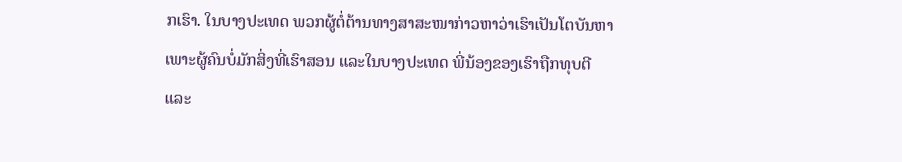ກເຮົາ. ໃນບາງປະເທດ ພວກຜູ້ຕໍ່ຕ້ານທາງສາສະໜາກ່າວຫາວ່າເຮົາເປັນໂຕບັນຫາເພາະຜູ້ຄົນບໍ່ມັກສິ່ງທີ່ເຮົາສອນ ແລະໃນບາງປະເທດ ພີ່ນ້ອງຂອງເຮົາຖືກທຸບຕີແລະ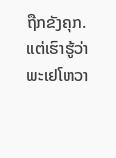ຖືກຂັງຄຸກ. ແຕ່ເຮົາຮູ້ວ່າພະເຢໂຫວາ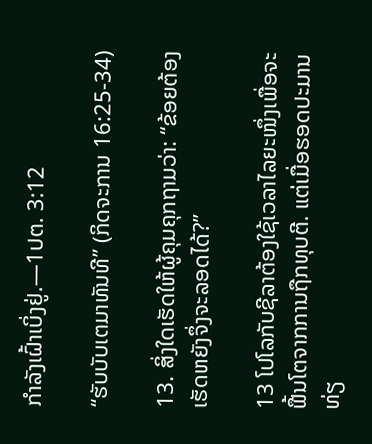ກຳລັງເຝົ້າເບິ່ງຢູ່.—1ປຕ. 3:12

“ຮັບບັບເຕມາທັນທີ” (ກິດຈະການ 16:25-34)

13. ສິ່ງໃດເຮັດໃຫ້ຜູ້ຄຸມຄຸກຖາມວ່າ: “ຂ້ອຍຕ້ອງເຮັດຫຍັງຈຶ່ງຈະລອດໄດ້?”

13 ໂປໂລກັບຊີລາຕ້ອງໃຊ້ເວລາໄລຍະໜຶ່ງເພື່ອຈະຟື້ນໂຕຈາກການຖືກທຸບຕີ. ແຕ່ເມື່ອຮອດປະມານທ່ຽ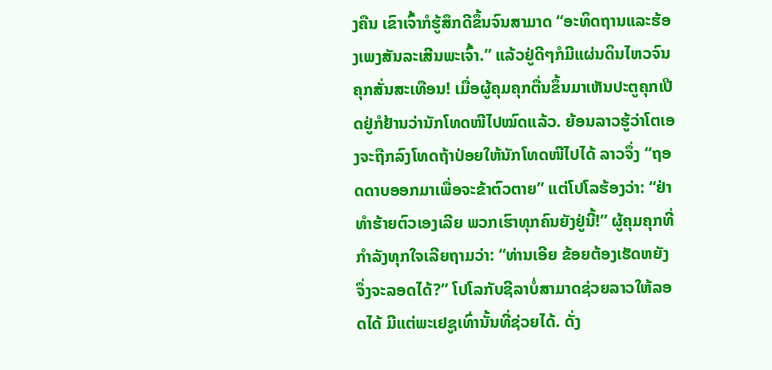ງຄືນ ເຂົາເຈົ້າກໍຮູ້ສຶກດີຂຶ້ນຈົນສາມາດ “ອະທິດຖານແລະຮ້ອງເພງສັນລະເສີນພະເຈົ້າ.” ແລ້ວຢູ່ດີໆກໍມີແຜ່ນດິນໄຫວຈົນຄຸກສັ່ນສະເທືອນ! ເມື່ອຜູ້ຄຸມຄຸກຕື່ນຂຶ້ນມາເຫັນປະຕູຄຸກເປີດຢູ່ກໍຢ້ານວ່ານັກໂທດໜີໄປໝົດແລ້ວ. ຍ້ອນລາວຮູ້ວ່າໂຕເອງຈະຖືກລົງໂທດຖ້າປ່ອຍໃຫ້ນັກໂທດໜີໄປໄດ້ ລາວຈຶ່ງ “ຖອດດາບອອກມາເພື່ອຈະຂ້າຕົວຕາຍ” ແຕ່ໂປໂລຮ້ອງວ່າ: “ຢ່າທຳຮ້າຍຕົວເອງເລີຍ ພວກເຮົາທຸກຄົນຍັງຢູ່ນີ້!” ຜູ້ຄຸມຄຸກທີ່ກຳລັງທຸກໃຈເລີຍຖາມວ່າ: “ທ່ານເອີຍ ຂ້ອຍຕ້ອງເຮັດຫຍັງຈຶ່ງຈະລອດໄດ້?” ໂປໂລກັບຊີລາບໍ່ສາມາດຊ່ວຍລາວໃຫ້ລອດໄດ້ ມີແຕ່ພະເຢຊູເທົ່ານັ້ນທີ່ຊ່ວຍໄດ້. ດັ່ງ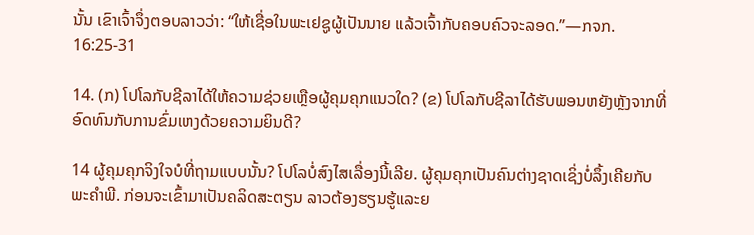ນັ້ນ ເຂົາເຈົ້າຈຶ່ງຕອບລາວວ່າ: “ໃຫ້ເຊື່ອໃນພະເຢຊູຜູ້ເປັນນາຍ ແລ້ວເຈົ້າກັບຄອບຄົວຈະລອດ.”—ກຈກ. 16:25-31

14. (ກ) ໂປໂລກັບຊີລາໄດ້ໃຫ້ຄວາມຊ່ວຍເຫຼືອຜູ້ຄຸມຄຸກແນວໃດ? (ຂ) ໂປໂລກັບຊີລາໄດ້ຮັບພອນຫຍັງຫຼັງຈາກທີ່ອົດທົນກັບການຂົ່ມເຫງດ້ວຍຄວາມຍິນດີ?

14 ຜູ້ຄຸມຄຸກຈິງໃຈບໍທີ່ຖາມແບບນັ້ນ? ໂປໂລບໍ່ສົງໄສເລື່ອງນີ້ເລີຍ. ຜູ້ຄຸມຄຸກເປັນຄົນຕ່າງຊາດເຊິ່ງບໍ່ລຶ້ງເຄີຍກັບພະຄຳພີ. ກ່ອນຈະເຂົ້າມາເປັນຄລິດສະຕຽນ ລາວຕ້ອງຮຽນຮູ້ແລະຍ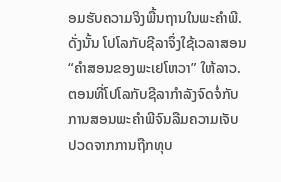ອມຮັບຄວາມຈິງພື້ນຖານໃນພະຄຳພີ. ດັ່ງນັ້ນ ໂປໂລກັບຊີລາຈຶ່ງໃຊ້ເວລາສອນ “ຄຳສອນຂອງພະເຢໂຫວາ” ໃຫ້ລາວ. ຕອນທີ່ໂປໂລກັບຊີລາກຳລັງຈົດຈໍ່ກັບການສອນພະຄຳພີຈົນລືມຄວາມເຈັບປວດຈາກການຖືກທຸບ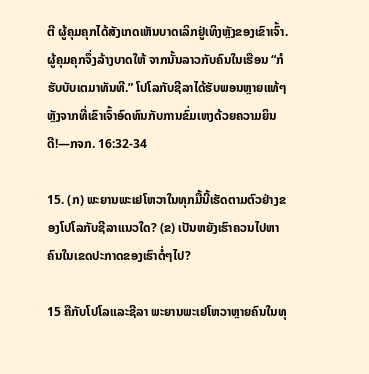ຕີ ຜູ້ຄຸມຄຸກໄດ້ສັງເກດເຫັນບາດເລິກຢູ່ເທິງຫຼັງຂອງເຂົາເຈົ້າ. ຜູ້ຄຸມຄຸກຈຶ່ງລ້າງບາດໃຫ້ ຈາກນັ້ນລາວກັບຄົນໃນເຮືອນ “ກໍຮັບບັບເຕມາທັນທີ.” ໂປໂລກັບຊີລາໄດ້ຮັບພອນຫຼາຍແທ້ໆຫຼັງຈາກທີ່ເຂົາເຈົ້າອົດທົນກັບການຂົ່ມເຫງດ້ວຍຄວາມຍິນດີ!—ກຈກ. 16:32-34

15. (ກ) ພະຍານພະເຢໂຫວາໃນທຸກມື້ນີ້ເຮັດຕາມຕົວຢ່າງຂອງໂປໂລກັບຊີລາແນວໃດ? (ຂ) ເປັນຫຍັງເຮົາຄວນໄປຫາຄົນໃນເຂດປະກາດຂອງເຮົາຕໍ່ໆໄປ?

15 ຄືກັບໂປໂລແລະຊີລາ ພະຍານພະເຢໂຫວາຫຼາຍຄົນໃນທຸ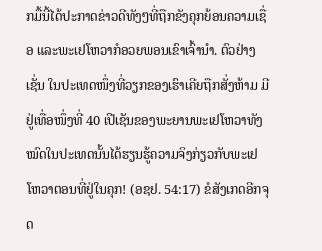ກມື້ນີ້ໄດ້ປະກາດຂ່າວດີທັງໆທີ່ຖືກຂັງຄຸກຍ້ອນຄວາມເຊື່ອ ແລະພະເຢໂຫວາກໍອວຍພອນເຂົາເຈົ້ານຳ. ຕົວຢ່າງເຊັ່ນ ໃນປະເທດໜຶ່ງທີ່ວຽກຂອງເຮົາເຄີຍຖືກສັ່ງຫ້າມ ມີຢູ່ເທື່ອໜຶ່ງທີ່ 40 ເປີເຊັນຂອງພະຍານພະເຢໂຫວາທັງໝົດໃນປະເທດນັ້ນໄດ້ຮຽນຮູ້ຄວາມຈິງກ່ຽວກັບພະເຢໂຫວາຕອນທີ່ຢູ່ໃນຄຸກ! (ອຊຢ. 54:17) ຂໍສັງເກດອີກຈຸດ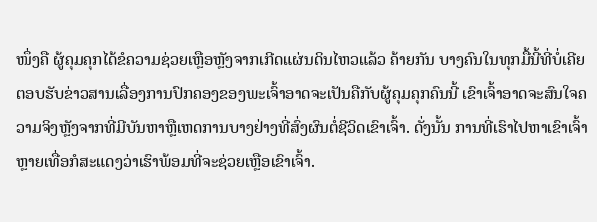ໜຶ່ງຄື ຜູ້ຄຸມຄຸກໄດ້ຂໍຄວາມຊ່ວຍເຫຼືອຫຼັງຈາກເກີດແຜ່ນດິນໄຫວແລ້ວ ຄ້າຍກັນ ບາງຄົນໃນທຸກມື້ນີ້ທີ່ບໍ່ເຄີຍຕອບຮັບຂ່າວສານເລື່ອງການປົກຄອງຂອງພະເຈົ້າອາດຈະເປັນຄືກັບຜູ້ຄຸມຄຸກຄົນນີ້ ເຂົາເຈົ້າອາດຈະສົນໃຈຄວາມຈິງຫຼັງຈາກທີ່ມີບັນຫາຫຼືເຫດການບາງຢ່າງທີ່ສົ່ງຜົນຕໍ່ຊີວິດເຂົາເຈົ້າ. ດັ່ງນັ້ນ ການທີ່ເຮົາໄປຫາເຂົາເຈົ້າຫຼາຍເທື່ອກໍສະແດງວ່າເຮົາພ້ອມທີ່ຈະຊ່ວຍເຫຼືອເຂົາເຈົ້າ.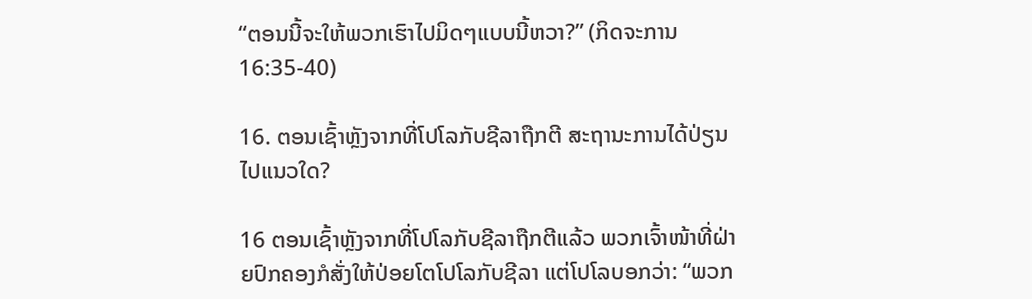“ຕອນນີ້ຈະໃຫ້ພວກເຮົາໄປມິດໆແບບນີ້ຫວາ?” (ກິດຈະການ 16:35-40)

16. ຕອນເຊົ້າຫຼັງຈາກທີ່ໂປໂລກັບຊີລາຖືກຕີ ສະຖານະການໄດ້ປ່ຽນໄປແນວໃດ?

16 ຕອນເຊົ້າຫຼັງຈາກທີ່ໂປໂລກັບຊີລາຖືກຕີແລ້ວ ພວກເຈົ້າໜ້າທີ່ຝ່າຍປົກຄອງກໍສັ່ງໃຫ້ປ່ອຍໂຕໂປໂລກັບຊີລາ ແຕ່ໂປໂລບອກວ່າ: “ພວກ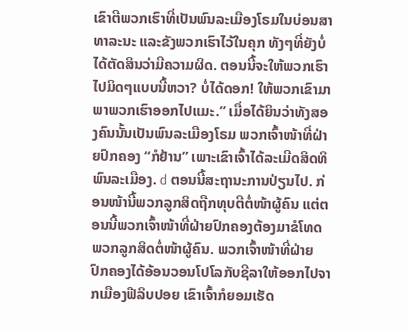ເຂົາຕີພວກເຮົາທີ່ເປັນພົນລະເມືອງໂຣມໃນບ່ອນສາທາລະນະ ແລະຂັງພວກເຮົາໄວ້ໃນຄຸກ ທັງໆທີ່ຍັງບໍ່ໄດ້ຕັດສິນວ່າມີຄວາມຜິດ. ຕອນນີ້ຈະໃຫ້ພວກເຮົາໄປມິດໆແບບນີ້ຫວາ? ບໍ່ໄດ້ດອກ! ໃຫ້ພວກເຂົາມາພາພວກເຮົາອອກໄປແມະ.” ເມື່ອໄດ້ຍິນວ່າທັງສອງຄົນນັ້ນເປັນພົນລະເມືອງໂຣມ ພວກເຈົ້າໜ້າທີ່ຝ່າຍປົກຄອງ “ກໍຢ້ານ” ເພາະເຂົາເຈົ້າໄດ້ລະເມີດສິດທິພົນລະເມືອງ. d ຕອນນີ້ສະຖານະການປ່ຽນໄປ. ກ່ອນໜ້ານີ້ພວກລູກສິດຖືກທຸບຕີຕໍ່ໜ້າຜູ້ຄົນ ແຕ່ຕອນນີ້ພວກເຈົ້າໜ້າທີ່ຝ່າຍປົກຄອງຕ້ອງມາຂໍໂທດພວກລູກສິດຕໍ່ໜ້າຜູ້ຄົນ. ພວກເຈົ້າໜ້າທີ່ຝ່າຍປົກຄອງໄດ້ອ້ອນວອນໂປໂລກັບຊີລາໃຫ້ອອກໄປຈາກເມືອງຟີລິບປອຍ ເຂົາເຈົ້າກໍຍອມເຮັດ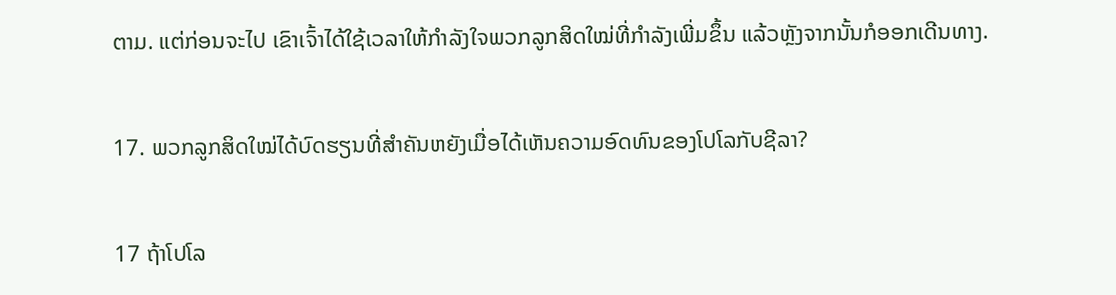ຕາມ. ແຕ່ກ່ອນຈະໄປ ເຂົາເຈົ້າໄດ້ໃຊ້ເວລາໃຫ້ກຳລັງໃຈພວກລູກສິດໃໝ່ທີ່ກຳລັງເພີ່ມຂຶ້ນ ແລ້ວຫຼັງຈາກນັ້ນກໍອອກເດີນທາງ.

17. ພວກລູກສິດໃໝ່ໄດ້ບົດຮຽນທີ່ສຳຄັນຫຍັງເມື່ອໄດ້ເຫັນຄວາມອົດທົນຂອງໂປໂລກັບຊີລາ?

17 ຖ້າໂປໂລ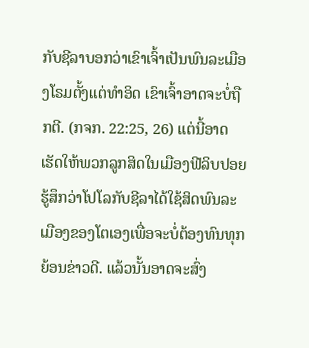ກັບຊີລາບອກວ່າເຂົາເຈົ້າເປັນພົນລະເມືອງໂຣມຕັ້ງແຕ່ທຳອິດ ເຂົາເຈົ້າອາດຈະບໍ່ຖືກຕີ. (ກຈກ. 22:25, 26) ແຕ່ນີ້ອາດເຮັດໃຫ້ພວກລູກສິດໃນເມືອງຟີລິບປອຍຮູ້ສຶກວ່າໂປໂລກັບຊີລາໄດ້ໃຊ້ສິດພົນລະເມືອງຂອງໂຕເອງເພື່ອຈະບໍ່ຕ້ອງທົນທຸກຍ້ອນຂ່າວດີ. ແລ້ວນັ້ນອາດຈະສົ່ງ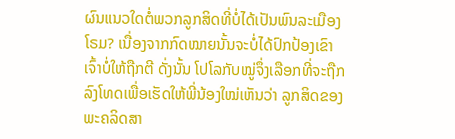ຜົນແນວໃດຕໍ່ພວກລູກສິດທີ່ບໍ່ໄດ້ເປັນພົນລະເມືອງໂຣມ? ເນື່ອງຈາກກົດໝາຍນັ້ນຈະບໍ່ໄດ້ປົກປ້ອງເຂົາເຈົ້າບໍ່ໃຫ້ຖືກຕີ ດັ່ງນັ້ນ ໂປໂລກັບໝູ່ຈຶ່ງເລືອກທີ່ຈະຖືກລົງໂທດເພື່ອເຮັດໃຫ້ພີ່ນ້ອງໃໝ່ເຫັນວ່າ ລູກສິດຂອງພະຄລິດສາ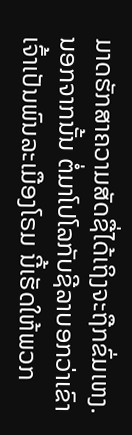ມາດຮັກສາຄວາມສັດຊື່ໄດ້ເຖິງຈະຖືກຂົ່ມເຫງ. ນອກຈາກນັ້ນ ຕໍ່ມາໂປໂລກັບຊີລາບອກວ່າເຂົາເຈົ້າເປັນພົນລະເມືອງໂຣມ ນີ້ເຮັດໃຫ້ພວກ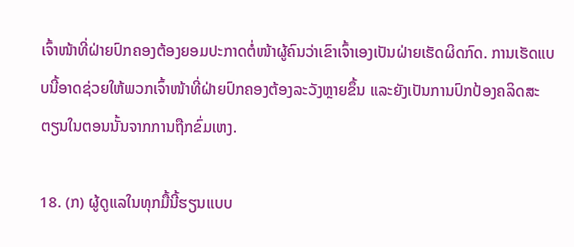ເຈົ້າໜ້າທີ່ຝ່າຍປົກຄອງຕ້ອງຍອມປະກາດຕໍ່ໜ້າຜູ້ຄົນວ່າເຂົາເຈົ້າເອງເປັນຝ່າຍເຮັດຜິດກົດ. ການເຮັດແບບນີ້ອາດຊ່ວຍໃຫ້ພວກເຈົ້າໜ້າທີ່ຝ່າຍປົກຄອງຕ້ອງລະວັງຫຼາຍຂຶ້ນ ແລະຍັງເປັນການປົກປ້ອງຄລິດສະຕຽນໃນຕອນນັ້ນຈາກການຖືກຂົ່ມເຫງ.

18. (ກ) ຜູ້ດູແລໃນທຸກມື້ນີ້ຮຽນແບບ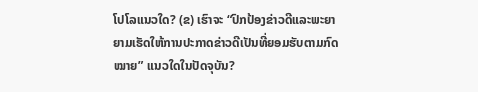ໂປໂລແນວໃດ? (ຂ) ເຮົາຈະ “ປົກປ້ອງຂ່າວດີແລະພະຍາຍາມເຮັດໃຫ້ການປະກາດຂ່າວດີເປັນທີ່ຍອມຮັບຕາມກົດໝາຍ” ແນວໃດໃນປັດຈຸບັນ?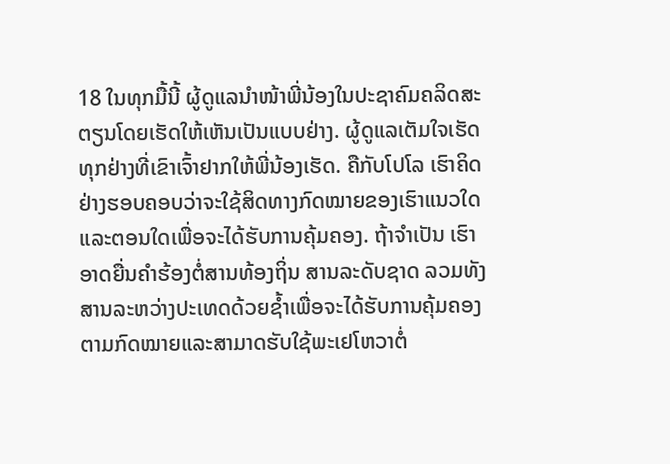18 ໃນທຸກມື້ນີ້ ຜູ້ດູແລນຳໜ້າພີ່ນ້ອງໃນປະຊາຄົມຄລິດສະຕຽນໂດຍເຮັດໃຫ້ເຫັນເປັນແບບຢ່າງ. ຜູ້ດູແລເຕັມໃຈເຮັດທຸກຢ່າງທີ່ເຂົາເຈົ້າຢາກໃຫ້ພີ່ນ້ອງເຮັດ. ຄືກັບໂປໂລ ເຮົາຄິດຢ່າງຮອບຄອບວ່າຈະໃຊ້ສິດທາງກົດໝາຍຂອງເຮົາແນວໃດແລະຕອນໃດເພື່ອຈະໄດ້ຮັບການຄຸ້ມຄອງ. ຖ້າຈຳເປັນ ເຮົາອາດຍື່ນຄຳຮ້ອງຕໍ່ສານທ້ອງຖິ່ນ ສານລະດັບຊາດ ລວມທັງສານລະຫວ່າງປະເທດດ້ວຍຊ້ຳເພື່ອຈະໄດ້ຮັບການຄຸ້ມຄອງຕາມກົດໝາຍແລະສາມາດຮັບໃຊ້ພະເຢໂຫວາຕໍ່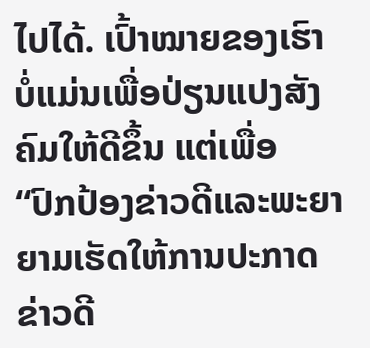ໄປໄດ້. ເປົ້າໝາຍຂອງເຮົາບໍ່ແມ່ນເພື່ອປ່ຽນແປງສັງຄົມໃຫ້ດີຂຶ້ນ ແຕ່ເພື່ອ “ປົກປ້ອງຂ່າວດີແລະພະຍາຍາມເຮັດໃຫ້ການປະກາດຂ່າວດີ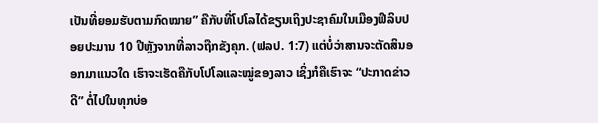ເປັນທີ່ຍອມຮັບຕາມກົດໝາຍ” ຄືກັບທີ່ໂປໂລໄດ້ຂຽນເຖິງປະຊາຄົມໃນເມືອງຟີລິບປອຍປະມານ 10 ປີຫຼັງຈາກທີ່ລາວຖືກຂັງຄຸກ. (ຟລປ. 1:7) ແຕ່ບໍ່ວ່າສານຈະຕັດສິນອອກມາແນວໃດ ເຮົາຈະເຮັດຄືກັບໂປໂລແລະໝູ່ຂອງລາວ ເຊິ່ງກໍຄືເຮົາຈະ “ປະກາດຂ່າວດີ” ຕໍ່ໄປໃນທຸກບ່ອ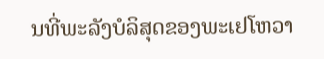ນທີ່ພະລັງບໍລິສຸດຂອງພະເຢໂຫວາ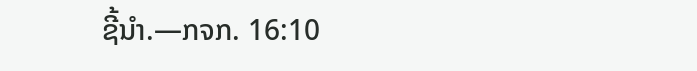ຊີ້ນຳ.—ກຈກ. 16:10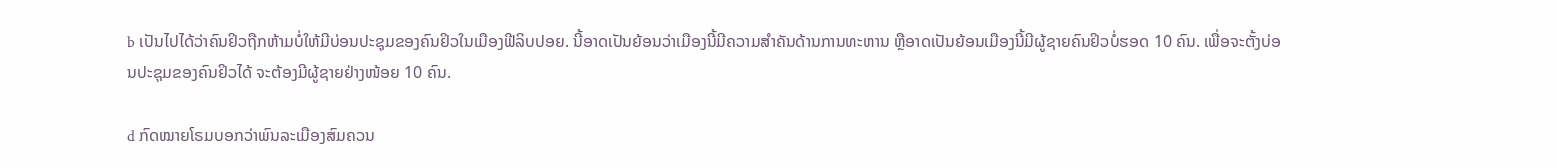b ເປັນໄປໄດ້ວ່າຄົນຢິວຖືກຫ້າມບໍ່ໃຫ້ມີບ່ອນປະຊຸມຂອງຄົນຢິວໃນເມືອງຟີລິບປອຍ. ນີ້ອາດເປັນຍ້ອນວ່າເມືອງນີ້ມີຄວາມສຳຄັນດ້ານການທະຫານ ຫຼືອາດເປັນຍ້ອນເມືອງນີ້ມີຜູ້ຊາຍຄົນຢິວບໍ່ຮອດ 10 ຄົນ. ເພື່ອຈະຕັ້ງບ່ອນປະຊຸມຂອງຄົນຢິວໄດ້ ຈະຕ້ອງມີຜູ້ຊາຍຢ່າງໜ້ອຍ 10 ຄົນ.

d ກົດໝາຍໂຣມບອກວ່າພົນລະເມືອງສົມຄວນ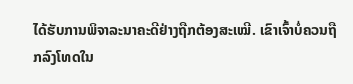ໄດ້ຮັບການພິຈາລະນາຄະດີຢ່າງຖືກຕ້ອງສະເໝີ. ເຂົາເຈົ້າບໍ່ຄວນຖືກລົງໂທດໃນ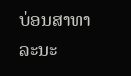ບ່ອນສາທາລະນະ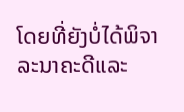ໂດຍທີ່ຍັງບໍ່ໄດ້ພິຈາລະນາຄະດີແລະ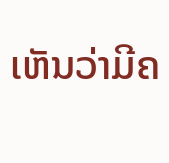ເຫັນວ່າມີຄ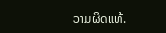ວາມຜິດແທ້.